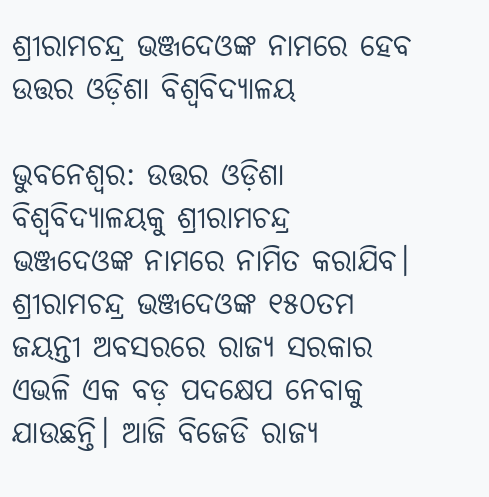ଶ୍ରୀରାମଚନ୍ଦ୍ର ଭଞ୍ଜଦେଓଙ୍କ ନାମରେ ହେବ ଉତ୍ତର ଓଡ଼ିଶା ବିଶ୍ବବିଦ୍ୟାଳୟ

ଭୁବନେଶ୍ବର: ଉତ୍ତର ଓଡ଼ିଶା ବିଶ୍ବବିଦ୍ୟାଳୟକୁ ଶ୍ରୀରାମଚନ୍ଦ୍ର ଭଞ୍ଜଦେଓଙ୍କ ନାମରେ ନାମିତ କରାଯିବ। ଶ୍ରୀରାମଚନ୍ଦ୍ର ଭଞ୍ଜଦେଓଙ୍କ ୧୫୦ତମ ଜୟନ୍ତୀ ଅବସରରେ ରାଜ୍ୟ ସରକାର ଏଭଳି ଏକ ବଡ଼ ପଦକ୍ଷେପ ନେବାକୁ ଯାଉଛନ୍ତି। ଆଜି ବିଜେଡି ରାଜ୍ୟ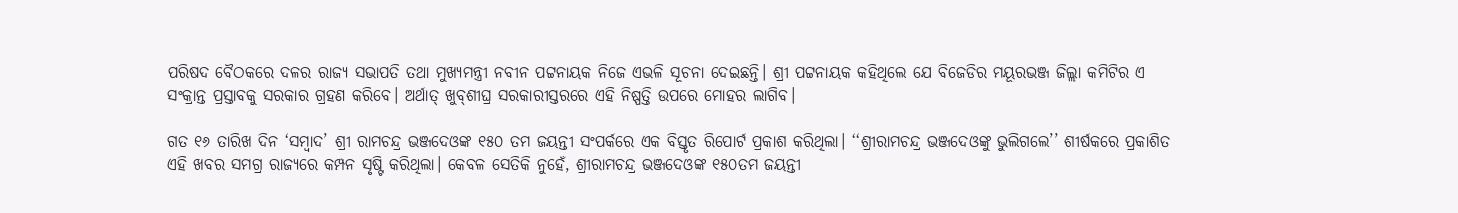ପରିଷଦ ବୈଠକରେ ଦଳର ରାଜ୍ୟ ସଭାପତି ତଥା ମୁଖ୍ୟମନ୍ତ୍ରୀ ନବୀନ ପଟ୍ଟନାୟକ ନିଜେ ଏଭଳି ସୂଚନା ଦେଇଛନ୍ତି। ଶ୍ରୀ ପଟ୍ଟନାୟକ କହିଥିଲେ ଯେ ବିଜେଡିର ମୟୂରଭଞ୍ଜ ଜିଲ୍ଲା କମିଟିର ଏ ସଂକ୍ରାନ୍ତ ପ୍ରସ୍ତାବକୁ ସରକାର ଗ୍ରହଣ କରିବେ। ଅର୍ଥାତ୍ ଖୁବ୍‌ଶୀଘ୍ର ସରକାରୀସ୍ତରରେ ଏହି ନିଷ୍ପତ୍ତି ଉପରେ ମୋହର ଲାଗିବ।

ଗତ ୧୬ ତାରିଖ ଦିନ ‘ସମ୍ବାଦ’ ଶ୍ରୀ ରାମଚନ୍ଦ୍ର ଭଞ୍ଜଦେଓଙ୍କ ୧୫୦ ତମ ଜୟନ୍ତୀ ସଂପର୍କରେ ଏକ ବିସ୍ତୃତ ରିପୋର୍ଟ ପ୍ରକାଶ କରିଥିଲା। ‘‘ଶ୍ରୀରାମଚନ୍ଦ୍ର ଭଞ୍ଜଦେଓଙ୍କୁ ଭୁଲିଗଲେ’’ ଶୀର୍ଷକରେ ପ୍ରକାଶିତ ଏହି ଖବର ସମଗ୍ର ରାଜ୍ୟରେ କମ୍ପନ ସୃଷ୍ଟି କରିଥିଲା। କେବଳ ସେତିକି ନୁହେଁ, ଶ୍ରୀରାମଚନ୍ଦ୍ର ଭଞ୍ଜଦେଓଙ୍କ ୧୫୦ତମ ଜୟନ୍ତୀ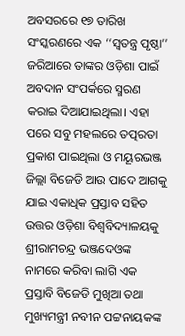ଅବସରରେ ୧୭ ତାରିଖ ସଂସ୍କରଣରେ ଏକ ‘‘ସ୍ବତନ୍ତ୍ର ପୃଷ୍ଠା’’ ଜରିଆରେ ତାଙ୍କର ଓଡ଼ିଶା ପାଇଁ ଅବଦାନ ସଂପର୍କରେ ସ୍ମରଣ କରାଇ ଦିଆଯାଇଥିଲା। ଏହା ପରେ ସବୁ ମହଲରେ ତତ୍ପରତା ପ୍ରକାଶ ପାଇଥିଲା ଓ ମୟୂରଭଞ୍ଜ ଜିଲ୍ଲା ବିଜେଡି ଆଉ ପାଦେ ଆଗକୁ ଯାଇ ଏକାଧିକ ପ୍ରସ୍ତାବ ସହିତ ଉତ୍ତର ଓଡ଼ିଶା ବିଶ୍ବବିଦ୍ୟାଳୟକୁ ଶ୍ରୀରାମଚନ୍ଦ୍ର ଭଞ୍ଜଦେଓଙ୍କ ନାମରେ କରିବା ଲାଗି ଏକ ପ୍ରସ୍ତାବି ବିଜେଡି ମୁଖିଆ ତଥା ମୁଖ୍ୟମନ୍ତ୍ରୀ ନବୀନ ପଟ୍ଟନାୟକଙ୍କ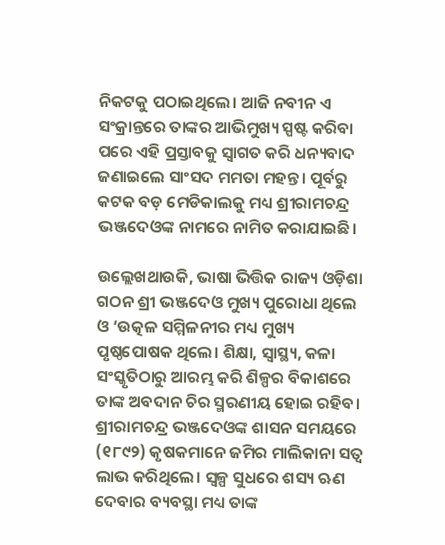ନିକଟକୁ ପଠାଇଥିଲେ। ଆଜି ନବୀନ ଏ ସଂକ୍ରାନ୍ତରେ ତାଙ୍କର ଆଭିମୁଖ୍ୟ ସ୍ପଷ୍ଟ କରିବା ପରେ ଏହି ପ୍ରସ୍ତାବକୁ ସ୍ୱାଗତ କରି ଧନ୍ୟବାଦ ଜଣାଇଲେ ସାଂସଦ ମମତା ମହନ୍ତ। ପୂର୍ବରୁ କଟକ ବଡ଼ ମେଡିକାଲକୁ ମଧ୍ୟ ଶ୍ରୀରାମଚନ୍ଦ୍ର ଭଞ୍ଜଦେଓଙ୍କ ନାମରେ ନାମିତ କରାଯାଇଛି।

ଉଲ୍ଲେଖଥାଉକି, ଭାଷା ଭିତ୍ତିକ ରାଜ୍ୟ ଓଡ଼ିଶା ଗଠନ ଶ୍ରୀ ଭଞ୍ଜଦେଓ ମୁଖ୍ୟ ପୁରୋଧା ଥିଲେ ଓ ‘ଉତ୍କଳ ସମ୍ମିଳନୀର ମଧ୍ୟ ମୁଖ୍ୟ ପୃଷ୍ଠପୋଷକ ଥିଲେ। ଶିକ୍ଷା, ସ୍ବାସ୍ଥ୍ୟ, କଳା ସଂସ୍କୃତିଠାରୁ ଆରମ୍ଭ କରି ଶିଳ୍ପର ବିକାଶରେ ତାଙ୍କ ଅବଦାନ ଚିର ସ୍ମରଣୀୟ ହୋଇ ରହିବ। ଶ୍ରୀରାମଚନ୍ଦ୍ର ଭଞ୍ଜଦେଓଙ୍କ ଶାସନ ସମୟରେ (୧୮୯୨) କୃଷକମାନେ ଜମିର ମାଲିକାନା ସତ୍ୱ ଲାଭ କରିଥିଲେ। ସ୍ୱଳ୍ପ ସୁଧରେ ଶସ୍ୟ ଋଣ ଦେବାର ବ୍ୟବସ୍ଥା ମଧ୍ୟ ତାଙ୍କ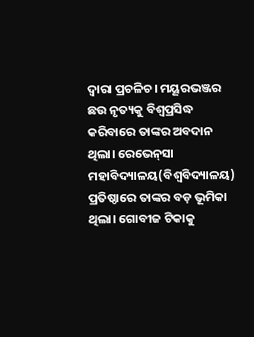ଦ୍ବାରା ପ୍ରଚଳିଚ। ମୟୂରଭଞ୍ଜର ଛଉ ନୃତ୍ୟକୁ ବିଶ୍ବପ୍ରସିଦ୍ଧ କରିବାରେ ତାଙ୍କର ଅବଦାନ ଥିଲା। ରେଭେନ୍‌ସା ମହାବିଦ୍ୟାଳୟ(ବିଶ୍ବବିଦ୍ୟାଳୟ) ପ୍ରତିଷ୍ଠାରେ ତାଙ୍କର ବଡ଼ ଭୂମିକା ଥିଲା। ଗୋବୀଜ ଟିକାକୁ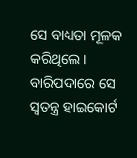ସେ ବାଧ୍ୟତା ମୂଳକ କରିଥିଲେ। ବାରିପଦାରେ ସେ ସ୍ବତନ୍ତ୍ର ହାଇକୋର୍ଟ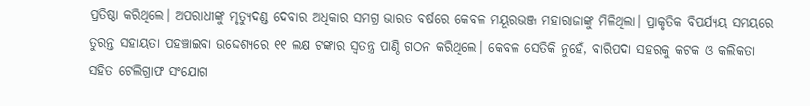ପ୍ରତିଷ୍ଠା କରିଥିଲେ। ଅପରାଧୀଙ୍କୁ ମୃତ୍ୟୁଦଣ୍ଡ ଦେବାର ଅଧିକାର ସମଗ୍ର ଭାରତ ବର୍ଷରେ କେବଳ ମୟୂରଭଞ୍ଜ ମହାରାଜାଙ୍କୁ ମିଳିଥିଲା। ପ୍ରାକୃତିକ ବିପର୍ଯ୍ୟୟ ସମୟରେ ତୁରନ୍ତ ସହାୟତା ପହଞ୍ଚାଇବା ଉଦ୍ଦେଶ୍ୟରେ ୧୧ ଲକ୍ଷ ଟଙ୍କାର ସ୍ୱତନ୍ତ୍ର ପାଣ୍ଠି ଗଠନ କରିଥିଲେ। କେବଳ ସେତିକି ନୁହେଁ, ବାରିପଦା ସହରକୁ କଟକ ଓ କଲିକତା ସହିତ ଟେଲିଗ୍ରାଫ ସଂଯୋଗ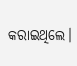କରାଇଥିଲେ।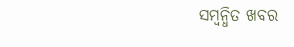ସମ୍ବନ୍ଧିତ ଖବର